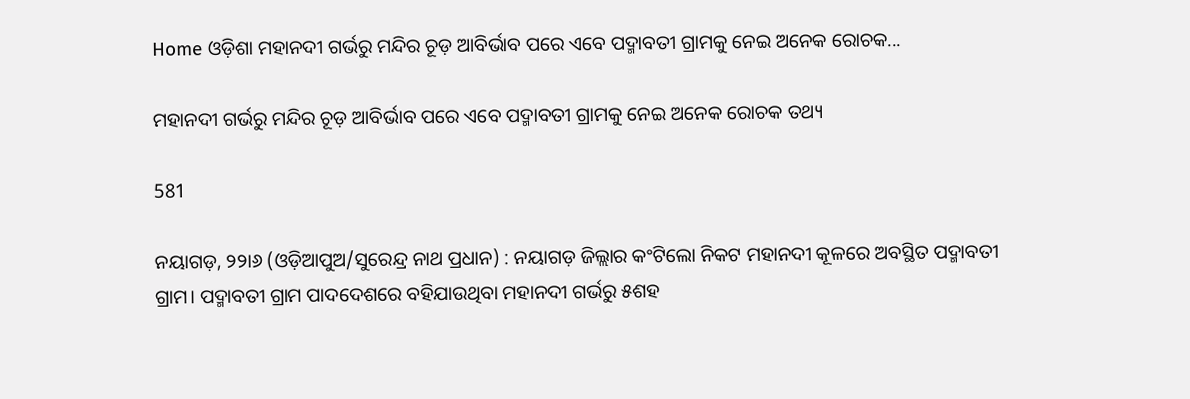Home ଓଡ଼ିଶା ମହାନଦୀ ଗର୍ଭରୁ ମନ୍ଦିର ଚୂଡ଼ ଆବିର୍ଭାବ ପରେ ଏବେ ପଦ୍ମାବତୀ ଗ୍ରାମକୁ ନେଇ ଅନେକ ରୋଚକ...

ମହାନଦୀ ଗର୍ଭରୁ ମନ୍ଦିର ଚୂଡ଼ ଆବିର୍ଭାବ ପରେ ଏବେ ପଦ୍ମାବତୀ ଗ୍ରାମକୁ ନେଇ ଅନେକ ରୋଚକ ତଥ୍ୟ

581

ନୟାଗଡ଼, ୨୨ା୬ (ଓଡ଼ିଆପୁଅ/ସୁରେନ୍ଦ୍ର ନାଥ ପ୍ରଧାନ) : ନୟାଗଡ଼ ଜିଲ୍ଲାର କଂଟିଲୋ ନିକଟ ମହାନଦୀ କୂଳରେ ଅବସ୍ଥିତ ପଦ୍ମାବତୀ ଗ୍ରାମ। ପଦ୍ମାବତୀ ଗ୍ରାମ ପାଦଦେଶରେ ବହିଯାଉଥିବା ମହାନଦୀ ଗର୍ଭରୁ ୫ଶହ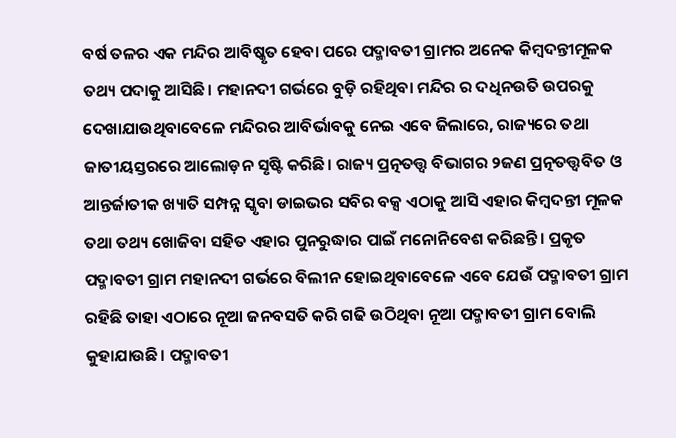ବର୍ଷ ତଳର ଏକ ମନ୍ଦିର ଆବିଷ୍କୃତ ହେବା ପରେ ପଦ୍ମାବତୀ ଗ୍ରାମର ଅନେକ କିମ୍ବଦନ୍ତୀମୂଳକ ତଥ୍ୟ ପଦାକୁ ଆସିଛି। ମହାନଦୀ ଗର୍ଭରେ ବୁଡ଼ି ରହିଥିବା ମନ୍ଦିର ର ଦଧିନଉତି ଉପରକୁ ଦେଖାଯାଉଥିବାବେଳେ ମନ୍ଦିରର ଆବିର୍ଭାବକୁ ନେଇ ଏବେ ଜିଲାରେ, ରାଜ୍ୟରେ ତଥା ଜାତୀୟସ୍ତରରେ ଆଲୋଡ଼ନ ସୃଷ୍ଟି କରିଛି। ରାଜ୍ୟ ପ୍ରତ୍ନତତ୍ତ୍ୱ ବିଭାଗର ୨ଜଣ ପ୍ରତ୍ନତତ୍ତ୍ୱବିତ ଓ ଆନ୍ତର୍ଜାତୀକ ଖ୍ୟାତି ସମ୍ପନ୍ନ ସ୍କୃବା ଡାଇଭର ସବିର ବକ୍ସ ଏଠାକୁ ଆସି ଏହାର କିମ୍ବଦନ୍ତୀ ମୂଳକ ତଥା ତଥ୍ୟ ଖୋଜିବା ସହିତ ଏହାର ପୁନରୁଦ୍ଧାର ପାଇଁ ମନୋନିବେଶ କରିଛନ୍ତି। ପ୍ରକୃତ ପଦ୍ମାବତୀ ଗ୍ରାମ ମହାନଦୀ ଗର୍ଭରେ ବିଲୀନ ହୋଇଥିବାବେଳେ ଏବେ ଯେଉଁ ପଦ୍ମାବତୀ ଗ୍ରାମ ରହିଛି ତାହା ଏଠାରେ ନୂଆ ଜନବସତି କରି ଗଢି ଉଠିଥିବା ନୂଆ ପଦ୍ମାବତୀ ଗ୍ରାମ ବୋଲି କୁହାଯାଉଛି। ପଦ୍ମାବତୀ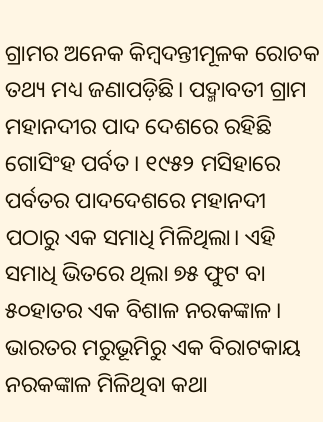ଗ୍ରାମର ଅନେକ କିମ୍ବଦନ୍ତୀମୂଳକ ରୋଚକ ତଥ୍ୟ ମଧ୍ୟ ଜଣାପଡ଼ିଛି। ପଦ୍ମାବତୀ ଗ୍ରାମ ମହାନଦୀର ପାଦ ଦେଶରେ ରହିଛି ଗୋସିଂହ ପର୍ବତ। ୧୯୫୨ ମସିହାରେ ପର୍ବତର ପାଦଦେଶରେ ମହାନଦୀ ପଠାରୁ ଏକ ସମାଧି ମିଳିଥିଲା। ଏହି ସମାଧି ଭିତରେ ଥିଲା ୭୫ ଫୁଟ ବା ୫୦ହାତର ଏକ ବିଶାଳ ନରକଙ୍କାଳ। ଭାରତର ମରୁଭୂମିରୁ ଏକ ବିରାଟକାୟ ନରକଙ୍କାଳ ମିଳିଥିବା କଥା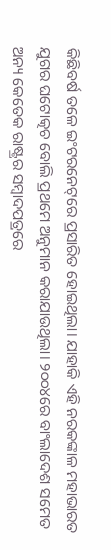କିଛିବର୍ଷ ତଳେ ଇଂଟରନେଟ୍‌ରେ ପ୍ରସାରିତ ହୋଇଥିଲା। ଯାହାକି ଏହି ନରକଙ୍କାଳ ମହାଭାରତ ଯୁଗର ଘଟୋତ୍କଚ ବୋଲି ପ୍ରଥମେ ଅନୁମାନ କରାଯାଉଥିଲା। ୨୦୦୪ରେ ବାଂଲାଦେଶ ସମେତ ଅନ୍ୟ କେତେକ ରାଷ୍ଟ୍ରର ସମ୍ବାଦପତ୍ରରେ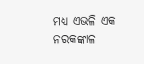ମଧ୍ୟ ଏଭଳି ଏକ ନରକଙ୍କାଳ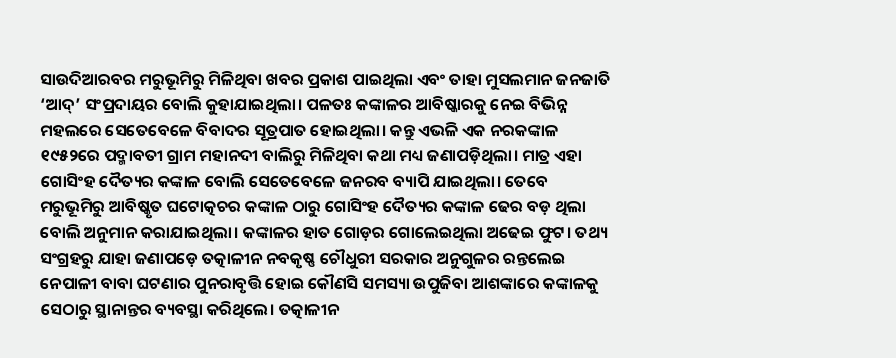ସାଉଦିଆରବର ମରୁଭୂମିରୁ ମିଳିଥିବା ଖବର ପ୍ରକାଶ ପାଇଥିଲା ଏବଂ ତାହା ମୁସଲମାନ ଜନଜାତି ‘ଆଦ୍‌’ ସଂପ୍ରଦାୟର ବୋଲି କୁହାଯାଇଥିଲା। ପଳତଃ କଙ୍କାଳର ଆବିଷ୍କାରକୁ ନେଇ ବିଭିନ୍ନ ମହଲରେ ସେତେବେଳେ ବିବାଦର ସୂତ୍ରପାତ ହୋଇଥିଲା। କନ୍ତୁ ଏଭଳି ଏକ ନରକଙ୍କାଳ ୧୯୫୨ରେ ପଦ୍ମାବତୀ ଗ୍ରାମ ମହାନଦୀ ବାଲିରୁ ମିଳିଥିବା କଥା ମଧ୍ୟ ଜଣାପଡ଼ିଥିଲା। ମାତ୍ର ଏହା ଗୋସିଂହ ଦୈତ୍ୟର କଙ୍କାଳ ବୋଲି ସେତେବେଳେ ଜନରବ ବ୍ୟାପି ଯାଇଥିଲା। ତେବେ ମରୁଭୂମିରୁ ଆବିଷ୍କୃତ ଘଟୋତ୍କଚର କଙ୍କାଳ ଠାରୁ ଗୋସିଂହ ଦୈତ୍ୟର କଙ୍କାଳ ଢେର ବଡ଼ ଥିଲା ବୋଲି ଅନୁମାନ କରାଯାଇଥିଲା। କଙ୍କାଳର ହାତ ଗୋଡ଼ର ଗୋଲେଇଥିଲା ଅଢେଇ ଫୁଟ। ତଥ୍ୟ ସଂଗ୍ରହରୁ ଯାହା ଜଣାପଡ଼େ ତତ୍କାଳୀନ ନବକୃଷ୍ଣ ଚୌଧୁରୀ ସରକାର ଅନୁଗୁଳର ରନ୍ତଲେଇ ନେପାଳୀ ବାବା ଘଟଣାର ପୁନରାବୃତ୍ତି ହୋଇ କୌଣସି ସମସ୍ୟା ଉପୁଜିବା ଆଶଙ୍କାରେ କଙ୍କାଳକୁ ସେଠାରୁ ସ୍ଥାନାନ୍ତର ବ୍ୟବସ୍ଥା କରିଥିଲେ। ତତ୍କାଳୀନ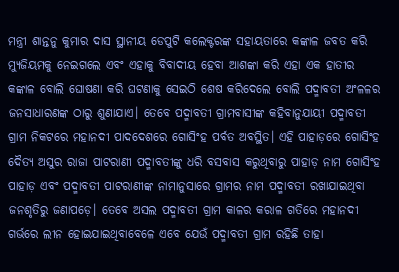ମନ୍ତ୍ରୀ ଶାନ୍ତନୁ କୁମାର ଦାସ ସ୍ଥାନୀୟ ଡେପୁଟି କଲେକ୍ଟରଙ୍କ ସହାୟତାରେ କଙ୍କାଳ ଜବତ କରି ମ୍ୟୁଜିୟମକୁ ନେଇଗଲେ ଏବଂ ଏହାକୁ ବିବାଦୀୟ ହେବା ଆଶଙ୍କା କରି ଏହା ଏକ ହାତୀର କଙ୍କାଳ ବୋଲି ଘୋଷଣା କରି ଘଟଣାକୁ ସେଇଠି ଶେଷ କରିଦେଲେ ବୋଲି ପଦ୍ମାବତୀ ଅଂଳଳର ଜନସାଧାରଣଙ୍କ ଠାରୁ ଶୁଣାଯାଏ। ତେବେ ପଦ୍ମାବତୀ ଗ୍ରାମବାସୀଙ୍କ କହିବାନୁଯାୟୀ ପଦ୍ମାବତୀ ଗ୍ରାମ ନିକଟରେ ମହାନଦୀ ପାଦଦେଶରେ ଗୋସିଂହ ପର୍ବତ ଅବସ୍ଥିତ। ଏହି ପାହାଡ଼ରେ ଗୋସିଂହ ଦୈତ୍ୟ ଅସୁର ରାଜା ପାଟରାଣୀ ପଦ୍ମାବତୀଙ୍କୁ ଧରି ବସବାସ କରୁଥିବାରୁ ପାହାଡ଼ ନାମ ଗୋସିଂହ ପାହାଡ଼ ଏବଂ ପଦ୍ମାବତୀ ପାଟରାଣୀଙ୍କ ନାମାନୁସାରେ ଗ୍ରାମର ନାମ ପଦ୍ମାବତୀ ରଖାଯାଇଥିବା ଜନଶୃତିରୁ ଜଣାପଡ଼େ। ତେବେ ଅସଲ ପଦ୍ମାବତୀ ଗ୍ରାମ କାଳର କରାଳ ଗତିରେ ମହାନଦୀ ଗର୍ଭରେ ଲୀନ ହୋଇଯାଇଥିବାବେଳେ ଏବେ ଯେଉଁ ପଦ୍ମାବତୀ ଗ୍ରାମ ରହିଛି ତାହା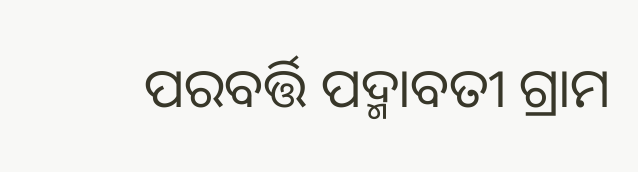ପରବର୍ତ୍ତି ପଦ୍ମାବତୀ ଗ୍ରାମ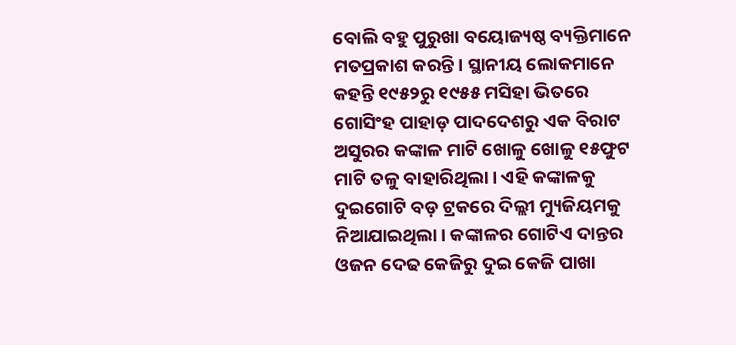ବୋଲି ବହୁ ପୁରୁଖା ବୟୋଜ୍ୟଷ୍ଠ ବ୍ୟକ୍ତିମାନେ ମତପ୍ରକାଶ କରନ୍ତି। ସ୍ଥାନୀୟ ଲୋକମାନେ କହନ୍ତି ୧୯୫୨ରୁ ୧୯୫୫ ମସିହା ଭିତରେ ଗୋସିଂହ ପାହାଡ଼ ପାଦଦେଶରୁ ଏକ ବିରାଟ ଅସୁରର କଙ୍କାଳ ମାଟି ଖୋଳୁ ଖୋଳୁ ୧୫ଫୁଟ ମାଟି ତଳୁ ବାହାରିଥିଲା। ଏହି କଙ୍କାଳକୁ ଦୁଇଗୋଟି ବଡ଼ ଟ୍ରକରେ ଦିଲ୍ଲୀ ମ୍ୟୁଜିୟମକୁ ନିଆଯାଇଥିଲା। କଙ୍କାଳର ଗୋଟିଏ ଦାନ୍ତର ଓଜନ ଦେଢ କେଜିରୁ ଦୁଇ କେଜି ପାଖା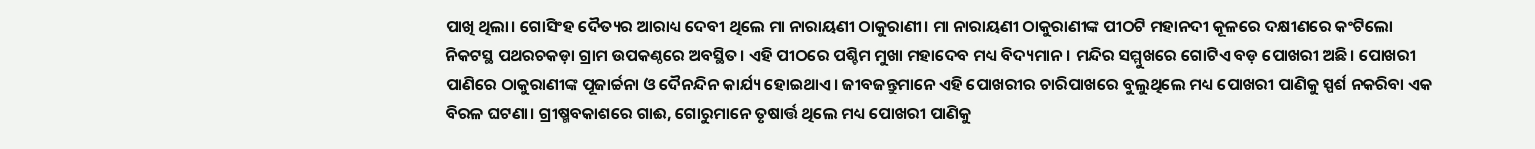ପାଖି ଥିଲା। ଗୋସିଂହ ଦୈତ୍ୟର ଆରାଧ୍ୟ ଦେବୀ ଥିଲେ ମା ନାରାୟଣୀ ଠାକୁରାଣୀ। ମା ନାରାୟଣୀ ଠାକୁରାଣୀଙ୍କ ପୀଠଟି ମହାନଦୀ କୂଳରେ ଦକ୍ଷୀଣରେ କଂଟିଲୋ ନିକଟସ୍ଥ ପଥରଚକଡ଼ା ଗ୍ରାମ ଉପକଣ୍ଠରେ ଅବସ୍ଥିତ। ଏହି ପୀଠରେ ପଶ୍ଚିମ ମୁଖା ମହାଦେବ ମଧ୍ୟ ବିଦ୍ୟମାନ। ମନ୍ଦିର ସମ୍ମୁଖରେ ଗୋଟିଏ ବଡ଼ ପୋଖରୀ ଅଛି। ପୋଖରୀ ପାଣିରେ ଠାକୁରାଣୀଙ୍କ ପୂଜାର୍ଚ୍ଚନା ଓ ଦୈନନ୍ଦିନ କାର୍ଯ୍ୟ ହୋଇଥାଏ। ଜୀବଜନ୍ତୁମାନେ ଏହି ପୋଖରୀର ଚାରିପାଖରେ ବୁଲୁଥିଲେ ମଧ୍ୟ ପୋଖରୀ ପାଣିକୁ ସ୍ପର୍ଶ ନକରିବା ଏକ ବିରଳ ଘଟଣା। ଗ୍ରୀଷ୍ମବକାଶରେ ଗାଈ, ଗୋରୁମାନେ ତୃଷାର୍ତ୍ତ ଥିଲେ ମଧ୍ୟ ପୋଖରୀ ପାଣିକୁ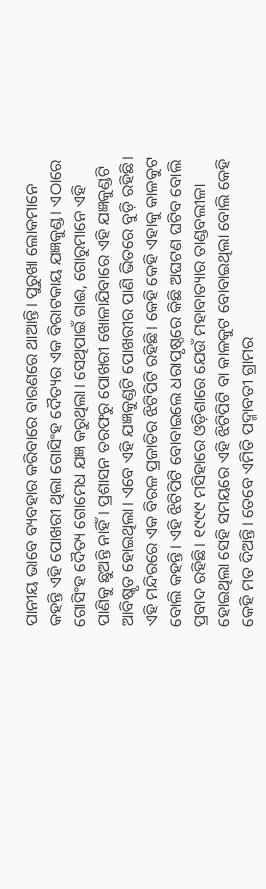ପାନୀୟ ଭାବେ ବ୍ୟବହାର କରିବାରେ ବାରଣରେ ଥାଆନ୍ତି। ପୁରୁଖା ଲୋକମାନେ କହନ୍ତି ଏହି ପୋଖରୀ ଥିଲା ଗୋସିଂହ ଦୈତ୍ୟର ଏକ ବିରାଟକାୟ ଯଜ୍ଞକୁଣ୍ଡ। ଏଠାରେ ଗୋସିଂହ ଦୈତ୍ୟ ଗୋମେଧ ଯଜ୍ଞ କରୁଥିଲା। ସେଥିପାଇଁ ଗାଈ, ଗୋରୁମାନେ ଏହି ପାଣିକୁ ଛୁଅନ୍ତି ନାହିଁ। ପ୍ରଶାସନ ତରଫରୁ ପୋଖରୀ ଖୋଳାଯିବାରେ ଏହି ଯଜ୍ଞକୁଣ୍ଡଟି ଆବିଷ୍କୃତ ହୋଇଥିଲା। ଏବେ ଏହି ଯଜ୍ଞକୁଣ୍ଡଟି ପୋଖରୀର ପାଣି ଭିତରେ ବୁଡ଼ି ରହିଛି। ଏହି ମନ୍ଦିରରେ ଏକ ବିରଳ ପ୍ରଜାତିର ଝିଟିପିଟି ରହିଛି। କେହି କେହି ଏହାକୁ କାଳକୁଟ ବୋଲି କହନ୍ତି। ଏହି ଝିଟିପିଟି ବୋବାଇଲେ ଧରାପୃଷ୍ଠରେ କିଛି ଅଘଟଣ ଘଟିବ ବୋଲି ପ୍ରବାଦ ରହିଛି। ୧୯୯୯ ମସିହାରେ ଓଡ଼ିଶାରେ ଯେଉଁ ମହାବାତ୍ୟାର ତାଣ୍ଡବଲୀଳା ହୋଇଥିଲା ସେହି ସମୟରେ ଏହି ଝିଟିପିଟି ବା କାଳକୁଟ ବୋବାଇଥିଲା ବୋଲି କେହି କେହି ମତ ଦିଅନ୍ତି। ତେବେ ଏମିତି ପଦ୍ମାବତୀ ଗ୍ରାମର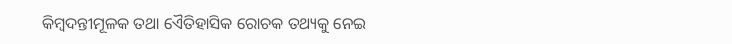କିମ୍ବଦନ୍ତୀମୂଳକ ତଥା ଏୈତିହାସିକ ରୋଚକ ତଥ୍ୟକୁ ନେଇ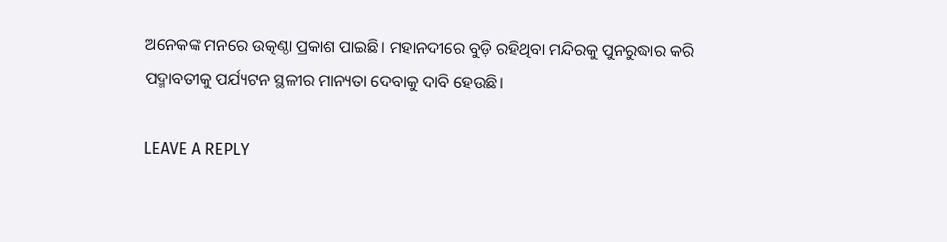ଅନେକଙ୍କ ମନରେ ଉତ୍କଣ୍ଠା ପ୍ରକାଶ ପାଇଛି। ମହାନଦୀରେ ବୁଡ଼ି ରହିଥିବା ମନ୍ଦିରକୁ ପୁନରୁଦ୍ଧାର କରି ପଦ୍ମାବତୀକୁ ପର୍ଯ୍ୟଟନ ସ୍ଥଳୀର ମାନ୍ୟତା ଦେବାକୁ ଦାବି ହେଉଛି।

LEAVE A REPLY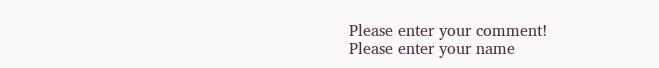Please enter your comment!
Please enter your name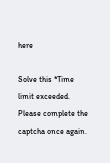here

Solve this *Time limit exceeded. Please complete the captcha once again.